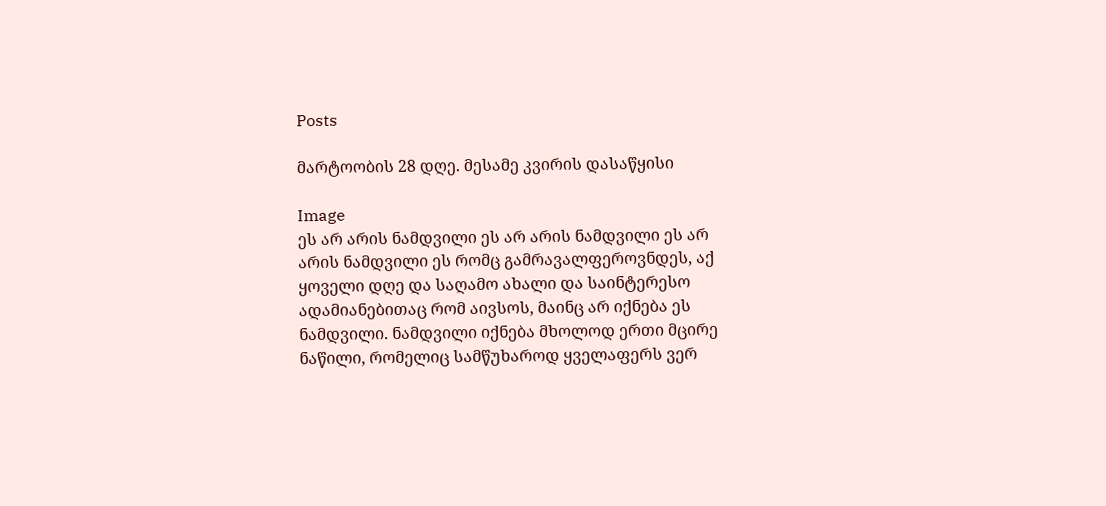Posts

მარტოობის 28 დღე. მესამე კვირის დასაწყისი

Image
ეს არ არის ნამდვილი ეს არ არის ნამდვილი ეს არ არის ნამდვილი ეს რომც გამრავალფეროვნდეს, აქ ყოველი დღე და საღამო ახალი და საინტერესო ადამიანებითაც რომ აივსოს, მაინც არ იქნება ეს ნამდვილი. ნამდვილი იქნება მხოლოდ ერთი მცირე ნაწილი, რომელიც სამწუხაროდ ყველაფერს ვერ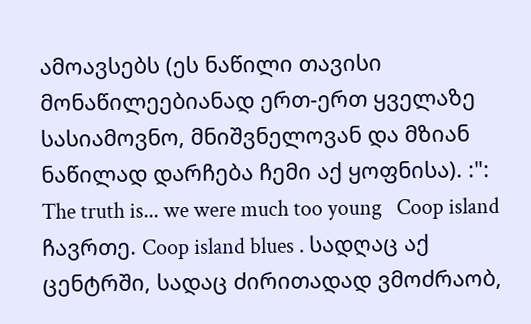ამოავსებს (ეს ნაწილი თავისი მონაწილეებიანად ერთ-ერთ ყველაზე სასიამოვნო, მნიშვნელოვან და მზიან ნაწილად დარჩება ჩემი აქ ყოფნისა). :": The truth is... we were much too young   Coop island ჩავრთე. Coop island blues . სადღაც აქ ცენტრში, სადაც ძირითადად ვმოძრაობ,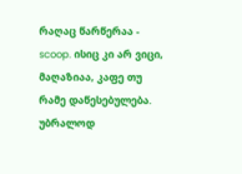რაღაც წარწერაა - scoop. ისიც კი არ ვიცი, მაღაზიაა, კაფე თუ რამე დაწესებულება. უბრალოდ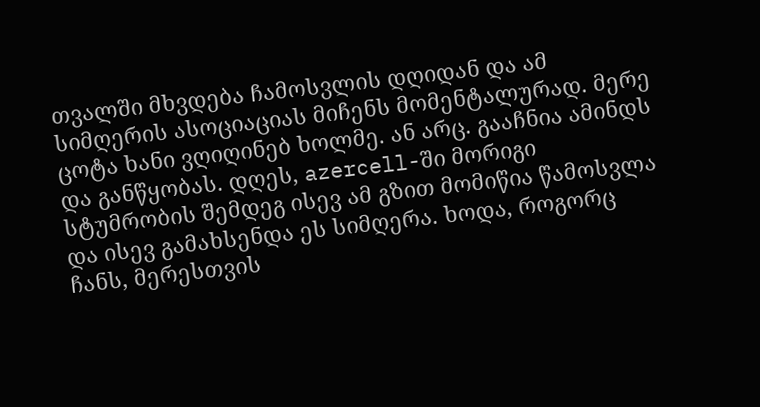თვალში მხვდება ჩამოსვლის დღიდან და ამ სიმღერის ასოციაციას მიჩენს მომენტალურად. მერე ცოტა ხანი ვღიღინებ ხოლმე. ან არც. გააჩნია ამინდს და განწყობას. დღეს, azercell-ში მორიგი სტუმრობის შემდეგ ისევ ამ გზით მომიწია წამოსვლა და ისევ გამახსენდა ეს სიმღერა. ხოდა, როგორც ჩანს, მერესთვის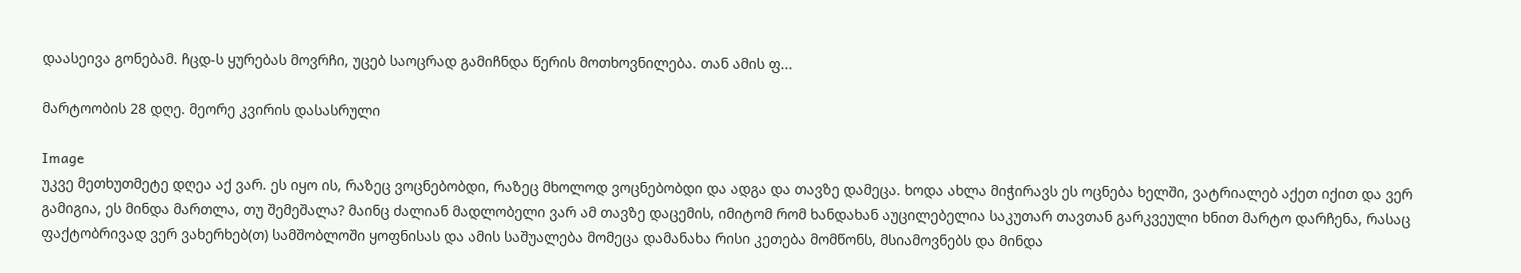დაასეივა გონებამ. ჩცდ-ს ყურებას მოვრჩი, უცებ საოცრად გამიჩნდა წერის მოთხოვნილება. თან ამის ფ...

მარტოობის 28 დღე. მეორე კვირის დასასრული

Image
უკვე მეთხუთმეტე დღეა აქ ვარ. ეს იყო ის, რაზეც ვოცნებობდი, რაზეც მხოლოდ ვოცნებობდი და ადგა და თავზე დამეცა. ხოდა ახლა მიჭირავს ეს ოცნება ხელში, ვატრიალებ აქეთ იქით და ვერ გამიგია, ეს მინდა მართლა, თუ შემეშალა? მაინც ძალიან მადლობელი ვარ ამ თავზე დაცემის, იმიტომ რომ ხანდახან აუცილებელია საკუთარ თავთან გარკვეული ხნით მარტო დარჩენა, რასაც ფაქტობრივად ვერ ვახერხებ(თ) სამშობლოში ყოფნისას და ამის საშუალება მომეცა დამანახა რისი კეთება მომწონს, მსიამოვნებს და მინდა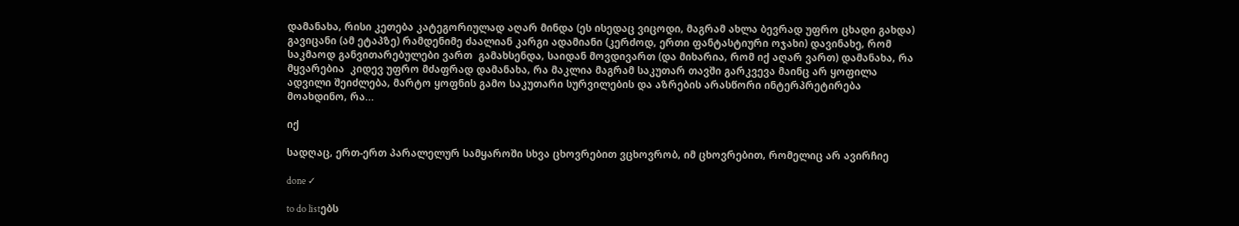დამანახა, რისი კეთება კატეგორიულად აღარ მინდა (ეს ისედაც ვიცოდი, მაგრამ ახლა ბევრად უფრო ცხადი გახდა) გავიცანი (ამ ეტაპზე) რამდენიმე ძაალიან კარგი ადამიანი (კერძოდ, ერთი ფანტასტიური ოჯახი) დავინახე, რომ საკმაოდ განვითარებულები ვართ  გამახსენდა, საიდან მოვდივართ (და მიხარია, რომ იქ აღარ ვართ) დამანახა, რა მყვარებია  კიდევ უფრო მძაფრად დამანახა, რა მაკლია მაგრამ საკუთარ თავში გარკვევა მაინც არ ყოფილა ადვილი შეიძლება, მარტო ყოფნის გამო საკუთარი სურვილების და აზრების არასწორი ინტერპრეტირება მოახდინო, რა...

იქ

სადღაც, ერთ-ერთ პარალელურ სამყაროში სხვა ცხოვრებით ვცხოვრობ, იმ ცხოვრებით, რომელიც არ ავირჩიე

done ✓

to do listებს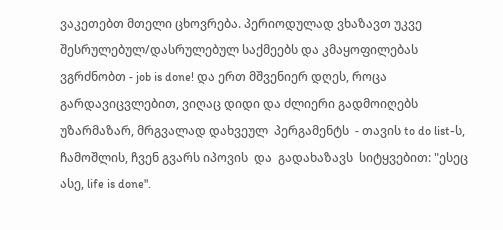ვაკეთებთ მთელი ცხოვრება. პერიოდულად ვხაზავთ უკვე შესრულებულ/დასრულებულ საქმეებს და კმაყოფილებას ვგრძნობთ - job is done! და ერთ მშვენიერ დღეს, როცა გარდავიცვლებით, ვიღაც დიდი და ძლიერი გადმოიღებს უზარმაზარ, მრგვალად დახვეულ  პერგამენტს  - თავის to do list-ს, ჩამოშლის, ჩვენ გვარს იპოვის  და  გადახაზავს  სიტყვებით: "ესეც ასე, life is done".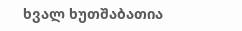ხვალ ხუთშაბათია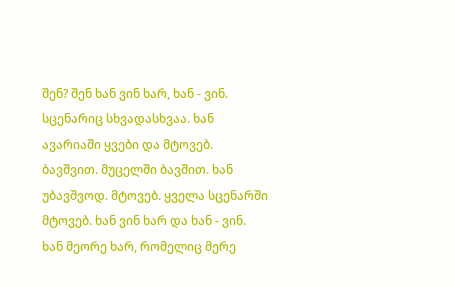შენ? შენ ხან ვინ ხარ, ხან - ვინ. სცენარიც სხვადასხვაა. ხან ავარიაში ყვები და მტოვებ. ბავშვით. მუცელში ბავშით. ხან უბავშვოდ. მტოვებ. ყველა სცენარში მტოვებ. ხან ვინ ხარ და ხან - ვინ. ხან მეორე ხარ, რომელიც მერე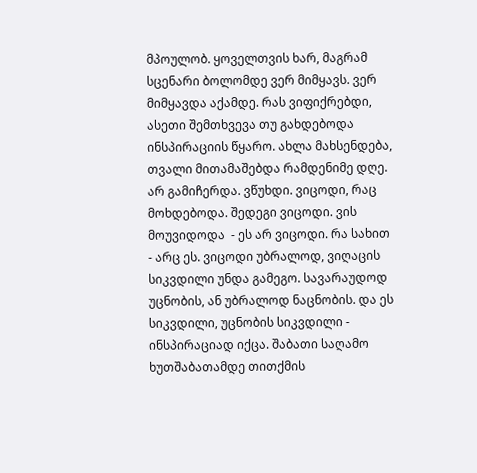მპოულობ. ყოველთვის ხარ, მაგრამ სცენარი ბოლომდე ვერ მიმყავს. ვერ მიმყავდა აქამდე. რას ვიფიქრებდი, ასეთი შემთხვევა თუ გახდებოდა ინსპირაციის წყარო. ახლა მახსენდება, თვალი მითამაშებდა რამდენიმე დღე. არ გამიჩერდა. ვწუხდი. ვიცოდი, რაც მოხდებოდა. შედეგი ვიცოდი. ვის მოუვიდოდა  - ეს არ ვიცოდი. რა სახით - არც ეს. ვიცოდი უბრალოდ, ვიღაცის სიკვდილი უნდა გამეგო. სავარაუდოდ უცნობის, ან უბრალოდ ნაცნობის. და ეს სიკვდილი, უცნობის სიკვდილი - ინსპირაციად იქცა. შაბათი საღამო ხუთშაბათამდე თითქმის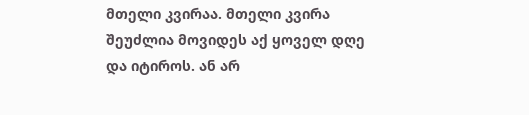მთელი კვირაა. მთელი კვირა შეუძლია მოვიდეს აქ ყოველ დღე და იტიროს. ან არ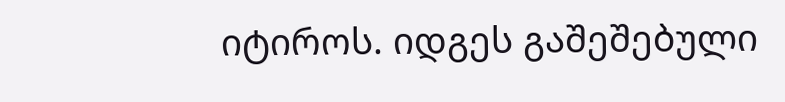იტიროს. იდგეს გაშეშებული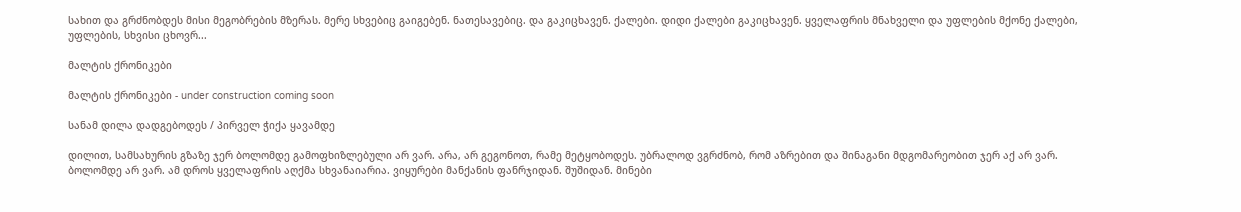სახით და გრძნობდეს მისი მეგობრების მზერას. მერე სხვებიც გაიგებენ. ნათესავებიც. და გაკიცხავენ. ქალები. დიდი ქალები გაკიცხავენ. ყველაფრის მნახველი და უფლების მქონე ქალები, უფლების, სხვისი ცხოვრ...

მალტის ქრონიკები

მალტის ქრონიკები - under construction coming soon

სანამ დილა დადგებოდეს / პირველ ჭიქა ყავამდე

დილით, სამსახურის გზაზე ჯერ ბოლომდე გამოფხიზლებული არ ვარ. არა, არ გეგონოთ, რამე მეტყობოდეს. უბრალოდ ვგრძნობ, რომ აზრებით და შინაგანი მდგომარეობით ჯერ აქ არ ვარ. ბოლომდე არ ვარ. ამ დროს ყველაფრის აღქმა სხვანაიარია. ვიყურები მანქანის ფანრჯიდან. შუშიდან. მინები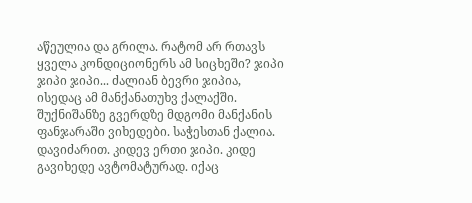აწეულია და გრილა. რატომ არ რთავს ყველა კონდიციონერს ამ სიცხეში? ჯიპი ჯიპი ჯიპი... ძალიან ბევრი ჯიპია, ისედაც ამ მანქანათუხვ ქალაქში. შუქნიშანზე გვერდზე მდგომი მანქანის ფანჯარაში ვიხედები. საჭესთან ქალია. დავიძარით. კიდევ ერთი ჯიპი. კიდე გავიხედე ავტომატურად. იქაც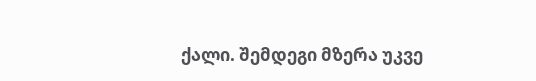ქალი. შემდეგი მზერა უკვე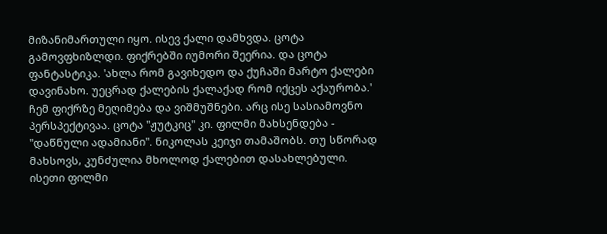მიზანიმართული იყო. ისევ ქალი დამხვდა. ცოტა გამოვფხიზლდი. ფიქრებში იუმორი შეერია. და ცოტა ფანტასტიკა. 'ახლა რომ გავიხედო და ქუჩაში მარტო ქალები დავინახო. უეცრად ქალების ქალაქად რომ იქცეს აქაურობა.' ჩემ ფიქრზე მეღიმება და ვიშმუშნები. არც ისე სასიამოვნო პერსპექტივაა. ცოტა "ჟუტკიც" კი. ფილმი მახსენდება - "დაწნული ადამიანი". ნიკოლას კეიჯი თამაშობს. თუ სწორად მახსოვს, კუნძულია მხოლოდ ქალებით დასახლებული. ისეთი ფილმი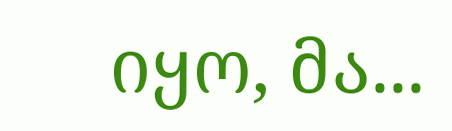იყო, მა...